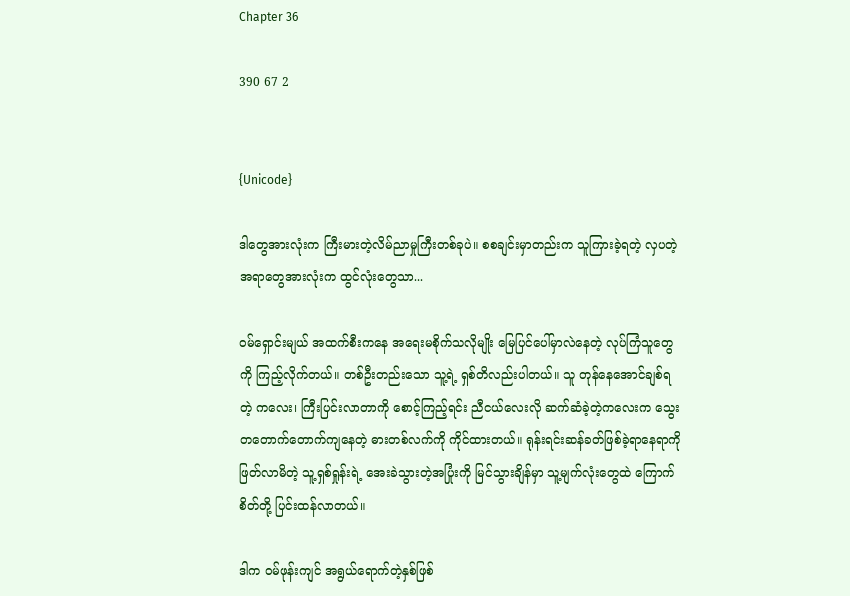Chapter 36

390 67 2


{Unicode}

ဒါတွေအားလုံးက ကြီးမားတဲ့လိမ်ညာမှုကြီးတစ်ခုပဲ။ စစချင်းမှာတည်းက သူကြားခဲ့ရတဲ့ လှပတဲ့အရာတွေအားလုံးက ထွင်လုံးတွေသာ...

ဝမ်ရှောင်းမျယ် အထက်စီးကနေ အရေးမစိုက်သလိုမျိုး မြေပြင်ပေါ်မှာလဲနေတဲ့ လုပ်ကြံသူတွေကို ကြည့်လိုက်တယ်။ တစ်ဦးတည်းသော သူ့ရဲ့ ရှစ်တိလည်းပါတယ်။ သူ တုန်နေအောင်ချစ်ရတဲ့ ကလေး၊ ကြီးပြင်းလာတာကို စောင့်ကြည့်ရင်း ညီငယ်လေးလို ဆက်ဆံခဲ့တဲ့ကလေးက သွေးတတောက်တောက်ကျနေတဲ့ ဓားတစ်လက်ကို ကိုင်ထားတယ်။ ရုန်းရင်းဆန်ခတ်ဖြစ်ခဲ့ရာနေရာကို ဖြတ်လာမိတဲ့ သူ့ရှစ်ရှုန်းရဲ့ အေးခဲသွားတဲ့အပြုံးကို မြင်သွားချိန်မှာ သူ့မျက်လုံးတွေထဲ ကြောက်စိတ်တို့ ပြင်းထန်လာတယ်။

ဒါက ဝမ်ဖုန်းကျင် အရွယ်ရောက်တဲ့နှစ်ဖြစ်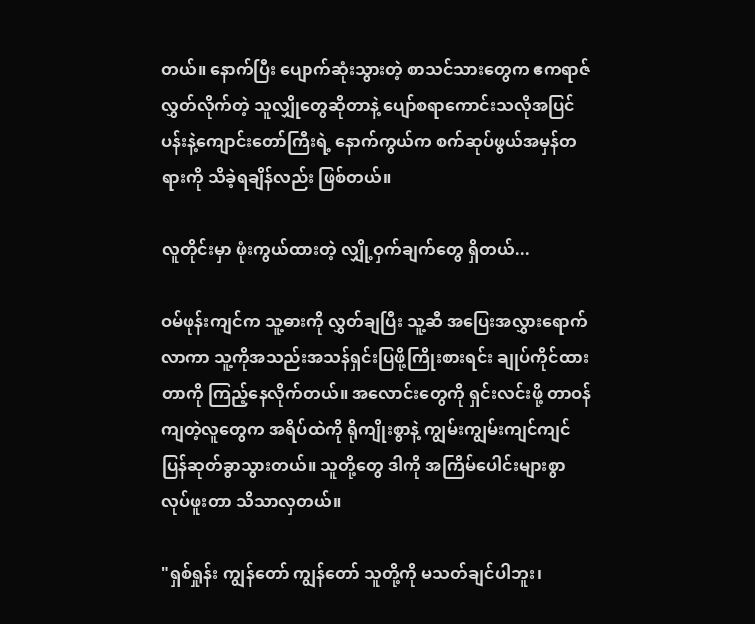တယ်။ နောက်ပြီး ပျောက်ဆုံးသွားတဲ့ စာသင်သားတွေက ဧကရာဇ်လွှတ်လိုက်တဲ့ သူလျှိုတွေဆိုတာနဲ့ ပျော်စရာကောင်းသလိုအပြင်ပန်းနဲ့ကျောင်းတော်ကြီးရဲ့ နောက်ကွယ်က စက်ဆုပ်ဖွယ်အမှန်တရားကို သိခဲ့ရချိန်လည်း ဖြစ်တယ်။

လူတိုင်းမှာ ဖုံးကွယ်ထားတဲ့ လျှို့ဝှက်ချက်တွေ ရှိတယ်...

ဝမ်ဖုန်းကျင်က သူ့ဓားကို လွှတ်ချပြီး သူ့ဆီ အပြေးအလွှားရောက်လာကာ သူ့ကိုအသည်းအသန်ရှင်းပြဖို့ကြိုးစားရင်း ချုပ်ကိုင်ထားတာကို ကြည့်နေလိုက်တယ်။ အလောင်းတွေကို ရှင်းလင်းဖို့ တာဝန်ကျတဲ့လူတွေက အရိပ်ထဲကို ရိုကျိုးစွာနဲ့ ကျွမ်းကျွမ်းကျင်ကျင် ပြန်ဆုတ်ခွာသွားတယ်။ သူတို့တွေ ဒါကို အကြိမ်ပေါင်းများစွာ လုပ်ဖူးတာ သိသာလှတယ်။

"ရှစ်ရှုန်း ကျွန်တော် ကျွန်တော် သူတို့ကို မသတ်ချင်ပါဘူး၊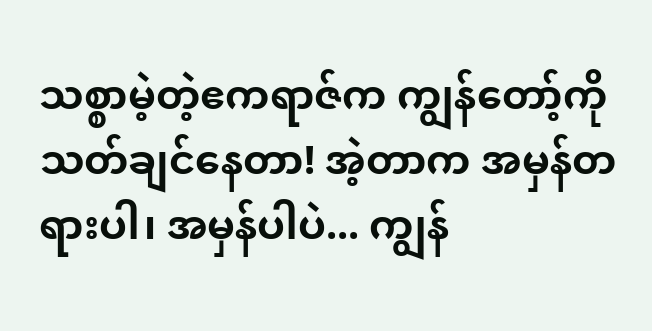သစ္စာမဲ့တဲ့ဧကရာဇ်က ကျွန်တော့်ကို သတ်ချင်နေတာ! အဲ့တာက အမှန်တရားပါ၊ အမှန်ပါပဲ... ကျွန်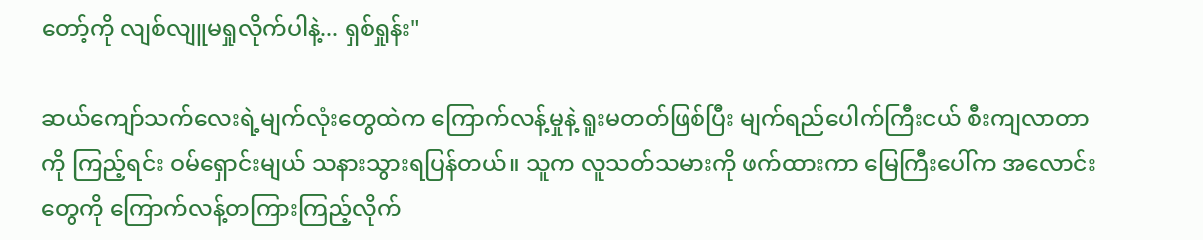တော့်ကို လျစ်လျူမရှုလိုက်ပါနဲ့... ရှစ်ရှုန်း"

ဆယ်ကျော်သက်လေးရဲ့မျက်လုံးတွေထဲက ကြောက်လန့်မှုနဲ့ ရူးမတတ်ဖြစ်ပြီး မျက်ရည်ပေါက်ကြီးငယ် စီးကျလာတာကို ကြည့်ရင်း ဝမ်ရှောင်းမျယ် သနားသွားရပြန်တယ်။ သူက လူသတ်သမားကို ဖက်ထားကာ မြေကြီးပေါ်က အလောင်းတွေကို ကြောက်လန့်တကြားကြည့်လိုက်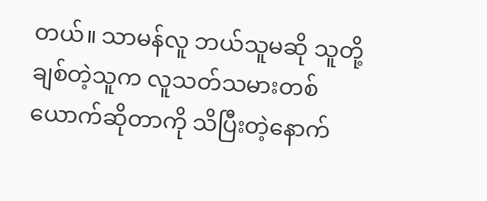တယ်။ သာမန်လူ ဘယ်သူမဆို သူတို့ချစ်တဲ့သူက လူသတ်သမားတစ်ယောက်ဆိုတာကို သိပြီးတဲ့နောက်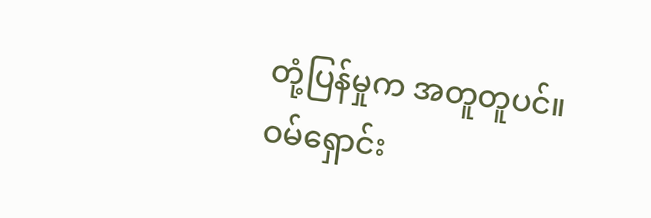တုံ့ပြန်မှုက အတူတူပင်။ ဝမ်ရှောင်း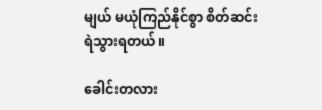မျယ် မယုံကြည်နိုင်စွာ စိတ်ဆင်းရဲသွားရတယ်။

ခေါင်းတလား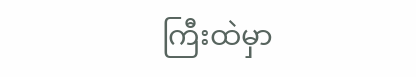ကြီးထဲမှာ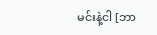မင်းနဲ့ငါ [ဘာ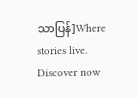သာပြန်]Where stories live. Discover now